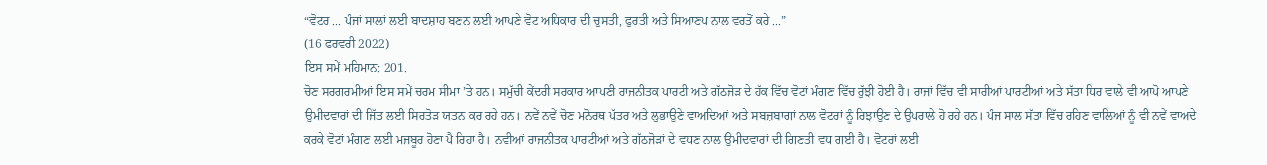“ਵੋਟਰ ... ਪੰਜਾਂ ਸਾਲਾਂ ਲਈ ਬਾਦਸ਼ਾਹ ਬਣਨ ਲਈ ਆਪਣੇ ਵੋਟ ਅਧਿਕਾਰ ਦੀ ਚੁਸਤੀ, ਫੁਰਤੀ ਅਤੇ ਸਿਆਣਪ ਨਾਲ ਵਰਤੋਂ ਕਰੇ ...”
(16 ਫਰਵਰੀ 2022)
ਇਸ ਸਮੇਂ ਮਹਿਮਾਨ: 201.
ਚੋਣ ਸਰਗਰਮੀਆਂ ਇਸ ਸਮੇਂ ਚਰਮ ਸੀਮਾ ’ਤੇ ਹਨ। ਸਮੁੱਚੀ ਕੇਂਦਰੀ ਸਰਕਾਰ ਆਪਣੀ ਰਾਜਨੀਤਕ ਪਾਰਟੀ ਅਤੇ ਗੱਠਜੋੜ ਦੇ ਹੱਕ ਵਿੱਚ ਵੋਟਾਂ ਮੰਗਣ ਵਿੱਚ ਰੁੱਝੀ ਹੋਈ ਹੈ। ਰਾਜਾਂ ਵਿੱਚ ਵੀ ਸਾਰੀਆਂ ਪਾਰਟੀਆਂ ਅਤੇ ਸੱਤਾ ਧਿਰ ਵਾਲੇ ਵੀ ਆਪੋ ਆਪਣੇ ਉਮੀਦਵਾਰਾਂ ਦੀ ਜਿੱਤ ਲਈ ਸਿਰਤੋੜ ਯਤਨ ਕਰ ਰਹੇ ਹਨ। ਨਵੇਂ ਨਵੇਂ ਚੋਣ ਮਨੋਰਥ ਪੱਤਰ ਅਤੇ ਲੁਭਾਉਣੇ ਵਾਅਦਿਆਂ ਅਤੇ ਸਬਜ਼ਬਾਗਾਂ ਨਾਲ ਵੋਟਰਾਂ ਨੂੰ ਰਿਝਾਉਣ ਦੇ ਉਪਰਾਲੇ ਹੋ ਰਹੇ ਹਨ। ਪੰਜ ਸਾਲ ਸੱਤਾ ਵਿੱਚ ਰਹਿਣ ਵਾਲਿਆਂ ਨੂੰ ਵੀ ਨਵੇਂ ਵਾਅਦੇ ਕਰਕੇ ਵੋਟਾਂ ਮੰਗਣ ਲਈ ਮਜਬੂਰ ਹੋਣਾ ਪੈ ਰਿਹਾ ਹੈ। ਨਵੀਆਂ ਰਾਜਨੀਤਕ ਪਾਰਟੀਆਂ ਅਤੇ ਗੱਠਜੋੜਾਂ ਦੇ ਵਧਣ ਨਾਲ ਉਮੀਦਵਾਰਾਂ ਦੀ ਗਿਣਤੀ ਵਧ ਗਈ ਹੈ। ਵੋਟਰਾਂ ਲਈ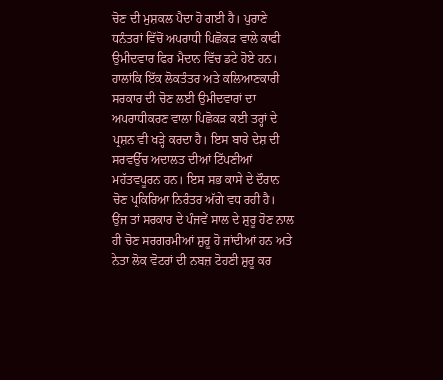ਚੋਣ ਦੀ ਮੁਸ਼ਕਲ ਪੈਦਾ ਹੋ ਗਈ ਹੈ। ਪੁਰਾਣੇ ਧਨੰਤਰਾਂ ਵਿੱਚੋਂ ਅਪਰਾਧੀ ਪਿਛੋਕੜ ਵਾਲੇ ਕਾਫੀ ਉਮੀਦਵਾਰ ਫਿਰ ਮੈਦਾਨ ਵਿੱਚ ਡਟੇ ਹੋਏ ਹਨ। ਹਾਲਾਂਕਿ ਇੱਕ ਲੋਕਤੰਤਰ ਅਤੇ ਕਲਿਆਣਕਾਰੀ ਸਰਕਾਰ ਦੀ ਚੋਣ ਲਈ ਉਮੀਦਵਾਰਾਂ ਦਾ ਅਪਰਾਧੀਕਰਣ ਵਾਲਾ ਪਿਛੋਕੜ ਕਈ ਤਰ੍ਹਾਂ ਦੇ ਪ੍ਰਸ਼ਨ ਵੀ ਖੜ੍ਹੇ ਕਰਦਾ ਹੈ। ਇਸ ਬਾਰੇ ਦੇਸ਼ ਦੀ ਸਰਵਉੱਚ ਅਦਾਲਤ ਦੀਆਂ ਟਿੱਪਣੀਆਂ ਮਹੱਤਵਪੂਰਨ ਹਨ। ਇਸ ਸਭ ਕਾਸੇ ਦੇ ਦੌਰਾਨ ਚੋਣ ਪ੍ਰਕਿਰਿਆ ਨਿਰੰਤਰ ਅੱਗੇ ਵਧ ਰਹੀ ਹੈ।
ਉਂਜ ਤਾਂ ਸਰਕਾਰ ਦੇ ਪੰਜਵੇਂ ਸਾਲ ਦੇ ਸ਼ੁਰੂ ਹੋਣ ਨਾਲ ਹੀ ਚੋਣ ਸਰਗਰਮੀਆਂ ਸ਼ੁਰੂ ਹੋ ਜਾਂਦੀਆਂ ਹਨ ਅਤੇ ਨੇਤਾ ਲੋਕ ਵੋਟਰਾਂ ਦੀ ਨਬਜ਼ ਟੋਹਣੀ ਸ਼ੁਰੂ ਕਰ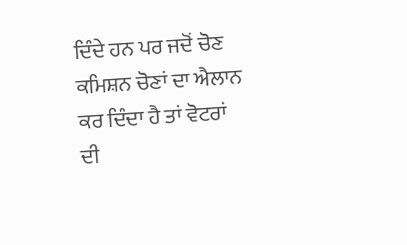ਦਿੰਦੇ ਹਨ ਪਰ ਜਦੋਂ ਚੋਣ ਕਮਿਸ਼ਨ ਚੋਣਾਂ ਦਾ ਐਲਾਨ ਕਰ ਦਿੰਦਾ ਹੈ ਤਾਂ ਵੋਟਰਾਂ ਦੀ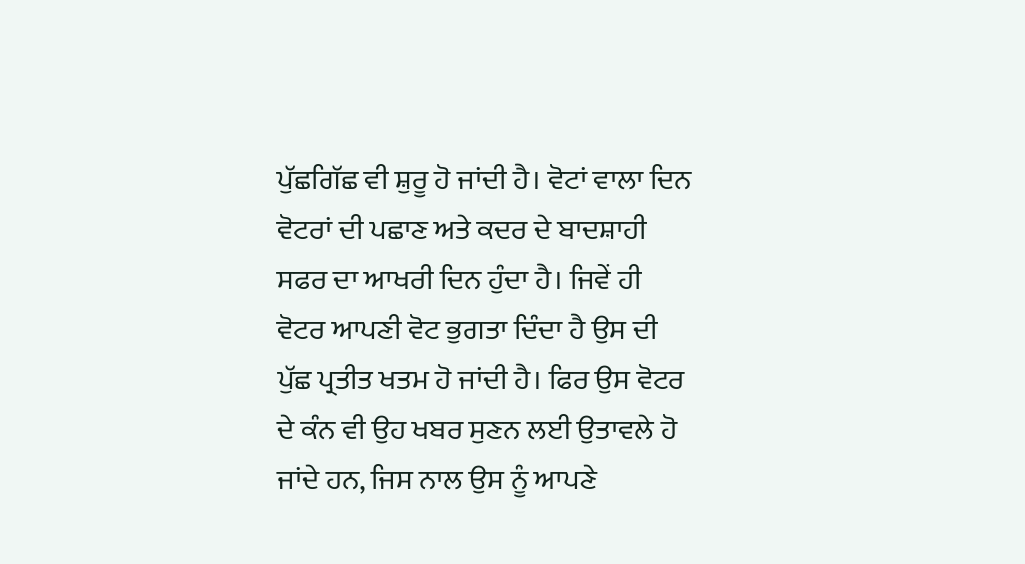ਪੁੱਛਗਿੱਛ ਵੀ ਸ਼ੁਰੂ ਹੋ ਜਾਂਦੀ ਹੈ। ਵੋਟਾਂ ਵਾਲਾ ਦਿਨ ਵੋਟਰਾਂ ਦੀ ਪਛਾਣ ਅਤੇ ਕਦਰ ਦੇ ਬਾਦਸ਼ਾਹੀ ਸਫਰ ਦਾ ਆਖਰੀ ਦਿਨ ਹੁੰਦਾ ਹੈ। ਜਿਵੇਂ ਹੀ ਵੋਟਰ ਆਪਣੀ ਵੋਟ ਭੁਗਤਾ ਦਿੰਦਾ ਹੈ ਉਸ ਦੀ ਪੁੱਛ ਪ੍ਰਤੀਤ ਖਤਮ ਹੋ ਜਾਂਦੀ ਹੈ। ਫਿਰ ਉਸ ਵੋਟਰ ਦੇ ਕੰਨ ਵੀ ਉਹ ਖਬਰ ਸੁਣਨ ਲਈ ਉਤਾਵਲੇ ਹੋ ਜਾਂਦੇ ਹਨ, ਜਿਸ ਨਾਲ ਉਸ ਨੂੰ ਆਪਣੇ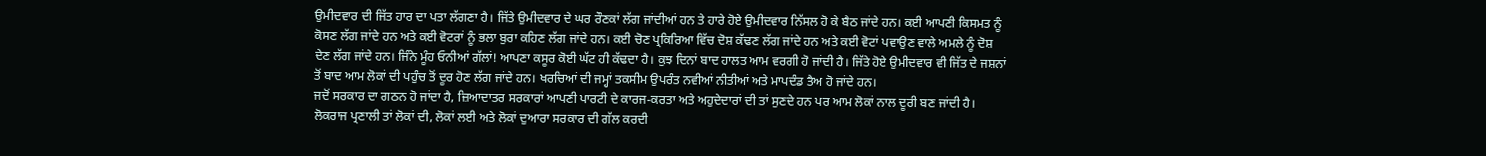ਉਮੀਦਵਾਰ ਦੀ ਜਿੱਤ ਹਾਰ ਦਾ ਪਤਾ ਲੱਗਣਾ ਹੈ। ਜਿੱਤੇ ਉਮੀਦਵਾਰ ਦੇ ਘਰ ਰੌਣਕਾਂ ਲੱਗ ਜਾਂਦੀਆਂ ਹਨ ਤੇ ਹਾਰੇ ਹੋਏ ਉਮੀਦਵਾਰ ਨਿੱਸਲ ਹੋ ਕੇ ਬੈਠ ਜਾਂਦੇ ਹਨ। ਕਈ ਆਪਣੀ ਕਿਸਮਤ ਨੂੰ ਕੋਸਣ ਲੱਗ ਜਾਂਦੇ ਹਨ ਅਤੇ ਕਈ ਵੋਟਰਾਂ ਨੂੰ ਭਲਾ ਬੁਰਾ ਕਹਿਣ ਲੱਗ ਜਾਂਦੇ ਹਨ। ਕਈ ਚੋਣ ਪ੍ਰਕਿਰਿਆ ਵਿੱਚ ਦੋਸ਼ ਕੱਢਣ ਲੱਗ ਜਾਂਦੇ ਹਨ ਅਤੇ ਕਈ ਵੋਟਾਂ ਪਵਾਉਣ ਵਾਲੇ ਅਮਲੇ ਨੂੰ ਦੋਸ਼ ਦੇਣ ਲੱਗ ਜਾਂਦੇ ਹਨ। ਜਿੰਨੇ ਮੂੰਹ ਓਨੀਆਂ ਗੱਲਾਂ! ਆਪਣਾ ਕਸੂਰ ਕੋਈ ਘੱਟ ਹੀ ਕੱਢਦਾ ਹੈ। ਕੁਝ ਦਿਨਾਂ ਬਾਦ ਹਾਲਤ ਆਮ ਵਰਗੀ ਹੋ ਜਾਂਦੀ ਹੈ। ਜਿੱਤੇ ਹੋਏ ਉਮੀਦਵਾਰ ਵੀ ਜਿੱਤ ਦੇ ਜਸ਼ਨਾਂ ਤੋਂ ਬਾਦ ਆਮ ਲੋਕਾਂ ਦੀ ਪਹੁੰਚ ਤੋਂ ਦੂਰ ਹੋਣ ਲੱਗ ਜਾਂਦੇ ਹਨ। ਖਰਚਿਆਂ ਦੀ ਜਮ੍ਹਾਂ ਤਕਸੀਮ ਉਪਰੰਤ ਨਵੀਆਂ ਨੀਤੀਆਂ ਅਤੇ ਮਾਪਦੰਡ ਤੈਅ ਹੋ ਜਾਂਦੇ ਹਨ।
ਜਦੋਂ ਸਰਕਾਰ ਦਾ ਗਠਨ ਹੋ ਜਾਂਦਾ ਹੈ, ਜ਼ਿਆਦਾਤਰ ਸਰਕਾਰਾਂ ਆਪਣੀ ਪਾਰਟੀ ਦੇ ਕਾਰਜ-ਕਰਤਾ ਅਤੇ ਅਹੁਦੇਦਾਰਾਂ ਦੀ ਤਾਂ ਸੁਣਦੇ ਹਨ ਪਰ ਆਮ ਲੋਕਾਂ ਨਾਲ ਦੂਰੀ ਬਣ ਜਾਂਦੀ ਹੈ। ਲੋਕਰਾਜ ਪ੍ਰਣਾਲੀ ਤਾਂ ਲੋਕਾਂ ਦੀ, ਲੋਕਾਂ ਲਈ ਅਤੇ ਲੋਕਾਂ ਦੁਆਰਾ ਸਰਕਾਰ ਦੀ ਗੱਲ ਕਰਦੀ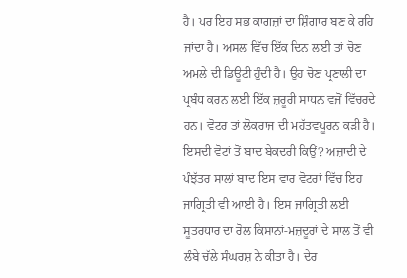ਹੈ। ਪਰ ਇਹ ਸਭ ਕਾਗਜ਼ਾਂ ਦਾ ਸ਼ਿੰਗਾਰ ਬਣ ਕੇ ਰਹਿ ਜਾਂਦਾ ਹੈ। ਅਸਲ ਵਿੱਚ ਇੱਕ ਦਿਨ ਲਈ ਤਾਂ ਚੋਣ ਅਮਲੇ ਦੀ ਡਿਊਟੀ ਹੁੰਦੀ ਹੈ। ਉਹ ਚੋਣ ਪ੍ਰਣਾਲੀ ਦਾ ਪ੍ਰਬੰਧ ਕਰਨ ਲਈ ਇੱਕ ਜ਼ਰੂਰੀ ਸਾਧਨ ਵਜੋਂ ਵਿੱਚਰਦੇ ਹਨ। ਵੋਟਰ ਤਾਂ ਲੋਕਰਾਜ ਦੀ ਮਹੱਤਵਪੂਰਨ ਕੜੀ ਹੈ। ਇਸਦੀ ਵੋਟਾਂ ਤੋਂ ਬਾਦ ਬੇਕਦਰੀ ਕਿਉਂ? ਅਜ਼ਾਦੀ ਦੇ ਪੰਝੱਤਰ ਸਾਲਾਂ ਬਾਦ ਇਸ ਵਾਰ ਵੋਟਰਾਂ ਵਿੱਚ ਇਹ ਜਾਗ੍ਰਿਤੀ ਵੀ ਆਈ ਹੈ। ਇਸ ਜਾਗ੍ਰਿਤੀ ਲਈ ਸੂਤਰਧਾਰ ਦਾ ਰੋਲ ਕਿਸਾਨਾਂ-ਮਜ਼ਦੂਰਾਂ ਦੇ ਸਾਲ ਤੋਂ ਵੀ ਲੰਬੇ ਚੱਲੇ ਸੰਘਰਸ਼ ਨੇ ਕੀਤਾ ਹੈ। ਦੇਰ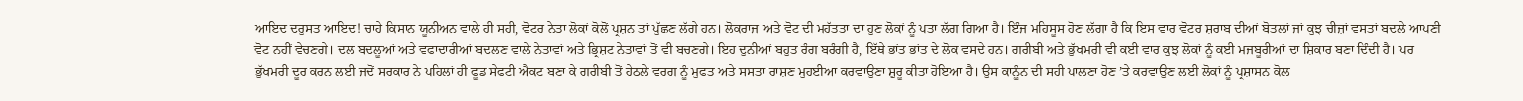ਆਇਦ ਦਰੁਸਤ ਆਇਦ! ਚਾਹੇ ਕਿਸਾਨ ਯੂਨੀਅਨ ਵਾਲੇ ਹੀ ਸਹੀ, ਵੋਟਰ ਨੇਤਾ ਲੋਕਾਂ ਕੋਲੋਂ ਪ੍ਰਸ਼ਨ ਤਾਂ ਪੁੱਛਣ ਲੱਗੇ ਹਨ। ਲੋਕਰਾਜ ਅਤੇ ਵੋਟ ਦੀ ਮਹੱਤਤਾ ਦਾ ਹੁਣ ਲੋਕਾਂ ਨੂੰ ਪਤਾ ਲੱਗ ਗਿਆ ਹੈ। ਇੰਜ ਮਹਿਸੂਸ ਹੋਣ ਲੱਗਾ ਹੈ ਕਿ ਇਸ ਵਾਰ ਵੋਟਰ ਸ਼ਰਾਬ ਦੀਆਂ ਬੋਤਲਾਂ ਜਾਂ ਕੁਝ ਚੀਜ਼ਾਂ ਵਸਤਾਂ ਬਦਲੇ ਆਪਣੀ ਵੋਟ ਨਹੀਂ ਵੇਚਣਗੇ। ਦਲ ਬਦਲੂਆਂ ਅਤੇ ਵਫਾਦਾਰੀਆਂ ਬਦਲਣ ਵਾਲੇ ਨੇਤਾਵਾਂ ਅਤੇ ਭ੍ਰਿਸ਼ਟ ਨੇਤਾਵਾਂ ਤੋਂ ਵੀ ਬਚਣਗੇ। ਇਹ ਦੁਨੀਆਂ ਬਹੁਤ ਰੰਗ ਬਰੰਗੀ ਹੈ, ਇੱਥੇ ਭਾਂਤ ਭਾਂਤ ਦੇ ਲੋਕ ਵਸਦੇ ਹਨ। ਗਰੀਬੀ ਅਤੇ ਭੁੱਖਮਰੀ ਵੀ ਕਈ ਵਾਰ ਕੁਝ ਲੋਕਾਂ ਨੂੰ ਕਈ ਮਜਬੂਰੀਆਂ ਦਾ ਸ਼ਿਕਾਰ ਬਣਾ ਦਿੰਦੀ ਹੈ। ਪਰ ਭੁੱਖਮਰੀ ਦੂਰ ਕਰਨ ਲਈ ਜਦੋਂ ਸਰਕਾਰ ਨੇ ਪਹਿਲਾਂ ਹੀ ਫੂਡ ਸੇਫਟੀ ਐਕਟ ਬਣਾ ਕੇ ਗਰੀਬੀ ਤੋਂ ਹੇਠਲੇ ਵਰਗ ਨੂੰ ਮੁਫਤ ਅਤੇ ਸਸਤਾ ਰਾਸ਼ਣ ਮੁਹਈਆ ਕਰਵਾਉਣਾ ਸ਼ੁਰੂ ਕੀਤਾ ਹੋਇਆ ਹੈ। ਉਸ ਕਾਨੂੰਨ ਦੀ ਸਹੀ ਪਾਲਣਾ ਹੋਣ ’ਤੇ ਕਰਵਾਉਣ ਲਈ ਲੋਕਾਂ ਨੂੰ ਪ੍ਰਸ਼ਾਸਨ ਕੋਲ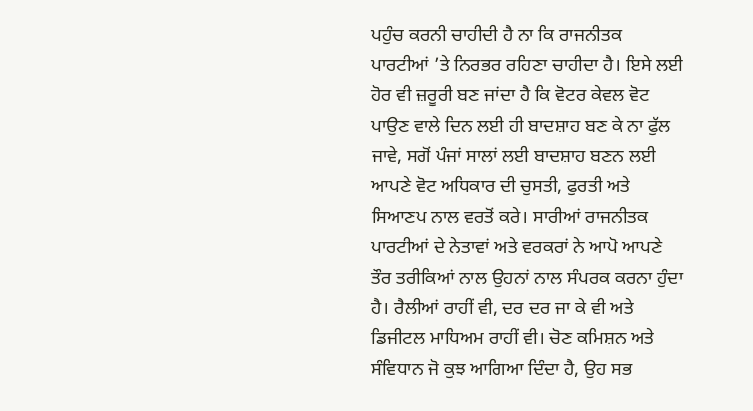ਪਹੁੰਚ ਕਰਨੀ ਚਾਹੀਦੀ ਹੈ ਨਾ ਕਿ ਰਾਜਨੀਤਕ ਪਾਰਟੀਆਂ ’ਤੇ ਨਿਰਭਰ ਰਹਿਣਾ ਚਾਹੀਦਾ ਹੈ। ਇਸੇ ਲਈ ਹੋਰ ਵੀ ਜ਼ਰੂਰੀ ਬਣ ਜਾਂਦਾ ਹੈ ਕਿ ਵੋਟਰ ਕੇਵਲ ਵੋਟ ਪਾਉਣ ਵਾਲੇ ਦਿਨ ਲਈ ਹੀ ਬਾਦਸ਼ਾਹ ਬਣ ਕੇ ਨਾ ਫੁੱਲ ਜਾਵੇ, ਸਗੋਂ ਪੰਜਾਂ ਸਾਲਾਂ ਲਈ ਬਾਦਸ਼ਾਹ ਬਣਨ ਲਈ ਆਪਣੇ ਵੋਟ ਅਧਿਕਾਰ ਦੀ ਚੁਸਤੀ, ਫੁਰਤੀ ਅਤੇ ਸਿਆਣਪ ਨਾਲ ਵਰਤੋਂ ਕਰੇ। ਸਾਰੀਆਂ ਰਾਜਨੀਤਕ ਪਾਰਟੀਆਂ ਦੇ ਨੇਤਾਵਾਂ ਅਤੇ ਵਰਕਰਾਂ ਨੇ ਆਪੋ ਆਪਣੇ ਤੌਰ ਤਰੀਕਿਆਂ ਨਾਲ ਉਹਨਾਂ ਨਾਲ ਸੰਪਰਕ ਕਰਨਾ ਹੁੰਦਾ ਹੈ। ਰੈਲੀਆਂ ਰਾਹੀਂ ਵੀ, ਦਰ ਦਰ ਜਾ ਕੇ ਵੀ ਅਤੇ ਡਿਜੀਟਲ ਮਾਧਿਅਮ ਰਾਹੀਂ ਵੀ। ਚੋਣ ਕਮਿਸ਼ਨ ਅਤੇ ਸੰਵਿਧਾਨ ਜੋ ਕੁਝ ਆਗਿਆ ਦਿੰਦਾ ਹੈ, ਉਹ ਸਭ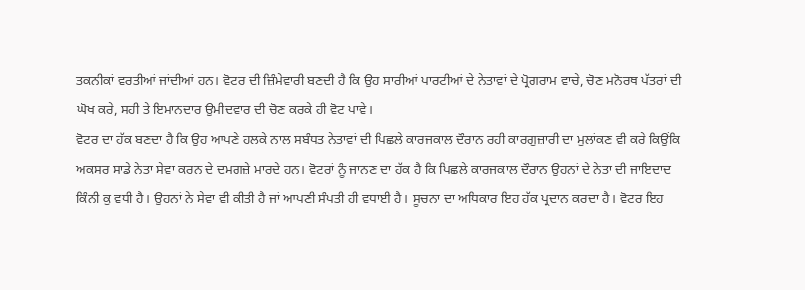ਤਕਨੀਕਾਂ ਵਰਤੀਆਂ ਜਾਂਦੀਆਂ ਹਨ। ਵੋਟਰ ਦੀ ਜ਼ਿੰਮੇਵਾਰੀ ਬਣਦੀ ਹੈ ਕਿ ਉਹ ਸਾਰੀਆਂ ਪਾਰਟੀਆਂ ਦੇ ਨੇਤਾਵਾਂ ਦੇ ਪ੍ਰੋਗਰਾਮ ਵਾਚੇ, ਚੋਣ ਮਨੋਰਥ ਪੱਤਰਾਂ ਦੀ ਘੋਖ ਕਰੇ, ਸਹੀ ਤੇ ਇਮਾਨਦਾਰ ਉਮੀਦਵਾਰ ਦੀ ਚੋਣ ਕਰਕੇ ਹੀ ਵੋਟ ਪਾਵੇ।
ਵੋਟਰ ਦਾ ਹੱਕ ਬਣਦਾ ਹੈ ਕਿ ਉਹ ਆਪਣੇ ਹਲਕੇ ਨਾਲ ਸਬੰਧਤ ਨੇਤਾਵਾਂ ਦੀ ਪਿਛਲੇ ਕਾਰਜਕਾਲ ਦੌਰਾਨ ਰਹੀ ਕਾਰਗੁਜ਼ਾਰੀ ਦਾ ਮੁਲਾਂਕਣ ਵੀ ਕਰੇ ਕਿਉਂਕਿ ਅਕਸਰ ਸਾਡੇ ਨੇਤਾ ਸੇਵਾ ਕਰਨ ਦੇ ਦਮਗਜ਼ੇ ਮਾਰਦੇ ਹਨ। ਵੋਟਰਾਂ ਨੂੰ ਜਾਨਣ ਦਾ ਹੱਕ ਹੈ ਕਿ ਪਿਛਲੇ ਕਾਰਜਕਾਲ ਦੌਰਾਨ ਉਹਨਾਂ ਦੇ ਨੇਤਾ ਦੀ ਜਾਇਦਾਦ ਕਿੰਨੀ ਕੁ ਵਧੀ ਹੈ। ਉਹਨਾਂ ਨੇ ਸੇਵਾ ਵੀ ਕੀਤੀ ਹੈ ਜਾਂ ਆਪਣੀ ਸੰਪਤੀ ਹੀ ਵਧਾਈ ਹੈ। ਸੂਚਨਾ ਦਾ ਅਧਿਕਾਰ ਇਹ ਹੱਕ ਪ੍ਰਦਾਨ ਕਰਦਾ ਹੈ। ਵੋਟਰ ਇਹ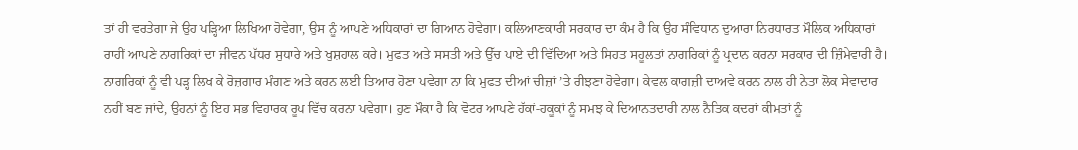ਤਾਂ ਹੀ ਵਰਤੇਗਾ ਜੇ ਉਹ ਪੜ੍ਹਿਆ ਲਿਖਿਆ ਹੋਵੇਗਾ, ਉਸ ਨੂੰ ਆਪਣੇ ਅਧਿਕਾਰਾਂ ਦਾ ਗਿਆਨ ਹੋਵੇਗਾ। ਕਲਿਆਣਕਾਰੀ ਸਰਕਾਰ ਦਾ ਕੰਮ ਹੈ ਕਿ ਉਹ ਸੰਵਿਧਾਨ ਦੁਆਰਾ ਨਿਰਧਾਰਤ ਮੌਲਿਕ ਅਧਿਕਾਰਾਂ ਰਾਹੀਂ ਆਪਣੇ ਨਾਗਰਿਕਾਂ ਦਾ ਜੀਵਨ ਪੱਧਰ ਸੁਧਾਰੇ ਅਤੇ ਖੁਸ਼ਹਾਲ ਕਰੇ। ਮੁਫਤ ਅਤੇ ਸਸਤੀ ਅਤੇ ਉੱਚ ਪਾਏ ਦੀ ਵਿੱਦਿਆ ਅਤੇ ਸਿਹਤ ਸਹੂਲਤਾਂ ਨਾਗਰਿਕਾਂ ਨੂੰ ਪ੍ਰਦਾਨ ਕਰਨਾ ਸਰਕਾਰ ਦੀ ਜ਼ਿੰਮੇਵਾਰੀ ਹੈ। ਨਾਗਰਿਕਾਂ ਨੂੰ ਵੀ ਪੜ੍ਹ ਲਿਖ ਕੇ ਰੋਜ਼ਗਾਰ ਮੰਗਣ ਅਤੇ ਕਰਨ ਲਈ ਤਿਆਰ ਹੋਣਾ ਪਵੇਗਾ ਨਾ ਕਿ ਮੁਫਤ ਦੀਆਂ ਚੀਜ਼ਾਂ ’ਤੇ ਰੀਝਣਾ ਹੋਵੇਗਾ। ਕੇਵਲ ਕਾਗਜ਼ੀ ਦਾਅਵੇ ਕਰਨ ਨਾਲ ਹੀ ਨੇਤਾ ਲੋਕ ਸੇਵਾਦਾਰ ਨਹੀਂ ਬਣ ਜਾਂਦੇ, ਉਹਨਾਂ ਨੂੰ ਇਹ ਸਭ ਵਿਹਾਰਕ ਰੂਪ ਵਿੱਚ ਕਰਨਾ ਪਵੇਗਾ। ਹੁਣ ਮੌਕਾ ਹੈ ਕਿ ਵੋਟਰ ਆਪਣੇ ਹੱਕਾਂ-ਹਕੂਕਾਂ ਨੂੰ ਸਮਝ ਕੇ ਦਿਆਨਤਦਾਰੀ ਨਾਲ ਨੈਤਿਕ ਕਦਰਾਂ ਕੀਮਤਾਂ ਨੂੰ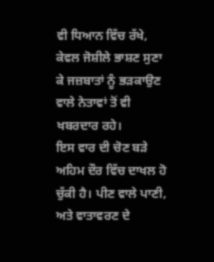ਵੀ ਧਿਆਨ ਵਿੱਚ ਰੱਖੇ, ਕੇਵਲ ਜੋਸ਼ੀਲੇ ਭਾਸ਼ਣ ਸੁਣਾ ਕੇ ਜਜ਼ਬਾਤਾਂ ਨੂੰ ਭੜਕਾਉਣ ਵਾਲੇ ਨੇਤਾਵਾਂ ਤੋਂ ਵੀ ਖਬਰਦਾਰ ਰਹੇ।
ਇਸ ਵਾਰ ਦੀ ਚੋਣ ਬੜੇ ਅਹਿਮ ਦੌਰ ਵਿੱਚ ਦਾਖਲ ਹੋ ਚੁੱਕੀ ਹੈ। ਪੀਣ ਵਾਲੇ ਪਾਣੀ, ਅਤੇ ਵਾਤਾਵਰਣ ਦੇ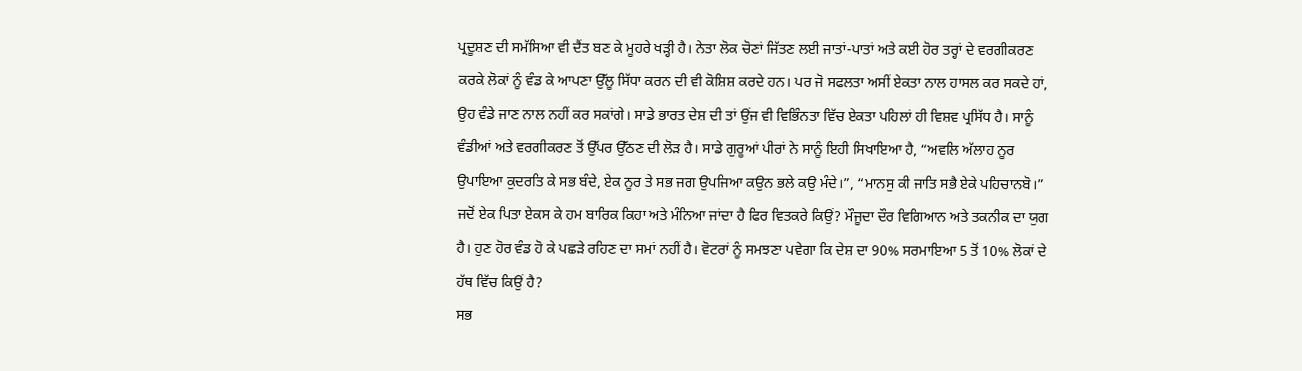ਪ੍ਰਦੂਸ਼ਣ ਦੀ ਸਮੱਸਿਆ ਵੀ ਦੈਂਤ ਬਣ ਕੇ ਮੂਹਰੇ ਖੜ੍ਹੀ ਹੈ। ਨੇਤਾ ਲੋਕ ਚੋਣਾਂ ਜਿੱਤਣ ਲਈ ਜਾਤਾਂ-ਪਾਤਾਂ ਅਤੇ ਕਈ ਹੋਰ ਤਰ੍ਹਾਂ ਦੇ ਵਰਗੀਕਰਣ ਕਰਕੇ ਲੋਕਾਂ ਨੂੰ ਵੰਡ ਕੇ ਆਪਣਾ ਉੱਲੂ ਸਿੱਧਾ ਕਰਨ ਦੀ ਵੀ ਕੋਸ਼ਿਸ਼ ਕਰਦੇ ਹਨ। ਪਰ ਜੋ ਸਫਲਤਾ ਅਸੀਂ ਏਕਤਾ ਨਾਲ ਹਾਸਲ ਕਰ ਸਕਦੇ ਹਾਂ, ਉਹ ਵੰਡੇ ਜਾਣ ਨਾਲ ਨਹੀਂ ਕਰ ਸਕਾਂਗੇ। ਸਾਡੇ ਭਾਰਤ ਦੇਸ਼ ਦੀ ਤਾਂ ਉਂਜ ਵੀ ਵਿਭਿੰਨਤਾ ਵਿੱਚ ਏਕਤਾ ਪਹਿਲਾਂ ਹੀ ਵਿਸ਼ਵ ਪ੍ਰਸਿੱਧ ਹੈ। ਸਾਨੂੰ ਵੰਡੀਆਂ ਅਤੇ ਵਰਗੀਕਰਣ ਤੋਂ ਉੱਪਰ ਉੱਠਣ ਦੀ ਲੋੜ ਹੈ। ਸਾਡੇ ਗੁਰੂਆਂ ਪੀਰਾਂ ਨੇ ਸਾਨੂੰ ਇਹੀ ਸਿਖਾਇਆ ਹੈ, “ਅਵਲਿ ਅੱਲਾਹ ਨੂਰ ਉਪਾਇਆ ਕੁਦਰਤਿ ਕੇ ਸਭ ਬੰਦੇ, ਏਕ ਨੂਰ ਤੇ ਸਭ ਜਗ ਉਪਜਿਆ ਕਉਨ ਭਲੇ ਕਉ ਮੰਦੇ।”, “ਮਾਨਸੁ ਕੀ ਜਾਤਿ ਸਭੈ ਏਕੇ ਪਹਿਚਾਨਬੋ।” ਜਦੋਂ ਏਕ ਪਿਤਾ ਏਕਸ ਕੇ ਹਮ ਬਾਰਿਕ ਕਿਹਾ ਅਤੇ ਮੰਨਿਆ ਜਾਂਦਾ ਹੈ ਫਿਰ ਵਿਤਕਰੇ ਕਿਉਂ? ਮੌਜੂਦਾ ਦੌਰ ਵਿਗਿਆਨ ਅਤੇ ਤਕਨੀਕ ਦਾ ਯੁਗ ਹੈ। ਹੁਣ ਹੋਰ ਵੰਡ ਹੋ ਕੇ ਪਛੜੇ ਰਹਿਣ ਦਾ ਸਮਾਂ ਨਹੀਂ ਹੈ। ਵੋਟਰਾਂ ਨੂੰ ਸਮਝਣਾ ਪਵੇਗਾ ਕਿ ਦੇਸ਼ ਦਾ 90% ਸਰਮਾਇਆ 5 ਤੋਂ 10% ਲੋਕਾਂ ਦੇ ਹੱਥ ਵਿੱਚ ਕਿਉਂ ਹੈ?
ਸਭ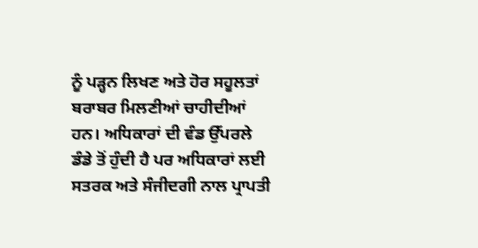ਨੂੰ ਪੜ੍ਹਨ ਲਿਖਣ ਅਤੇ ਹੋਰ ਸਹੂਲਤਾਂ ਬਰਾਬਰ ਮਿਲਣੀਆਂ ਚਾਹੀਦੀਆਂ ਹਨ। ਅਧਿਕਾਰਾਂ ਦੀ ਵੰਡ ਉੱਪਰਲੇ ਡੰਡੇ ਤੋਂ ਹੁੰਦੀ ਹੈ ਪਰ ਅਧਿਕਾਰਾਂ ਲਈ ਸਤਰਕ ਅਤੇ ਸੰਜੀਦਗੀ ਨਾਲ ਪ੍ਰਾਪਤੀ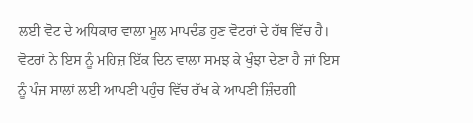ਲਈ ਵੋਟ ਦੇ ਅਧਿਕਾਰ ਵਾਲਾ ਮੂਲ ਮਾਪਦੰਡ ਹੁਣ ਵੋਟਰਾਂ ਦੇ ਹੱਥ ਵਿੱਚ ਹੈ। ਵੋਟਰਾਂ ਨੇ ਇਸ ਨੂੰ ਮਹਿਜ਼ ਇੱਕ ਦਿਨ ਵਾਲਾ ਸਮਝ ਕੇ ਖੁੰਝਾ ਦੇਣਾ ਹੈ ਜਾਂ ਇਸ ਨੂੰ ਪੰਜ ਸਾਲਾਂ ਲਈ ਆਪਣੀ ਪਹੁੰਚ ਵਿੱਚ ਰੱਖ ਕੇ ਆਪਣੀ ਜ਼ਿੰਦਗੀ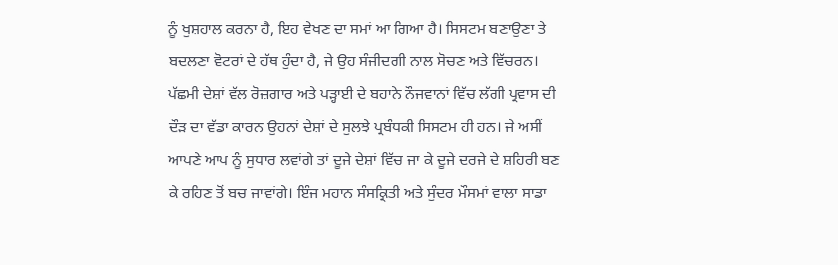ਨੂੰ ਖੁਸ਼ਹਾਲ ਕਰਨਾ ਹੈ, ਇਹ ਵੇਖਣ ਦਾ ਸਮਾਂ ਆ ਗਿਆ ਹੈ। ਸਿਸਟਮ ਬਣਾਉਣਾ ਤੇ ਬਦਲਣਾ ਵੋਟਰਾਂ ਦੇ ਹੱਥ ਹੁੰਦਾ ਹੈ, ਜੇ ਉਹ ਸੰਜੀਦਗੀ ਨਾਲ ਸੋਚਣ ਅਤੇ ਵਿੱਚਰਨ। ਪੱਛਮੀ ਦੇਸ਼ਾਂ ਵੱਲ ਰੋਜ਼ਗਾਰ ਅਤੇ ਪੜ੍ਹਾਈ ਦੇ ਬਹਾਨੇ ਨੌਜਵਾਨਾਂ ਵਿੱਚ ਲੱਗੀ ਪ੍ਰਵਾਸ ਦੀ ਦੌੜ ਦਾ ਵੱਡਾ ਕਾਰਨ ਉਹਨਾਂ ਦੇਸ਼ਾਂ ਦੇ ਸੁਲਝੇ ਪ੍ਰਬੰਧਕੀ ਸਿਸਟਮ ਹੀ ਹਨ। ਜੇ ਅਸੀਂ ਆਪਣੇ ਆਪ ਨੂੰ ਸੁਧਾਰ ਲਵਾਂਗੇ ਤਾਂ ਦੂਜੇ ਦੇਸ਼ਾਂ ਵਿੱਚ ਜਾ ਕੇ ਦੂਜੇ ਦਰਜੇ ਦੇ ਸ਼ਹਿਰੀ ਬਣ ਕੇ ਰਹਿਣ ਤੋਂ ਬਚ ਜਾਵਾਂਗੇ। ਇੰਜ ਮਹਾਨ ਸੰਸਕ੍ਰਿਤੀ ਅਤੇ ਸੁੰਦਰ ਮੌਸਮਾਂ ਵਾਲਾ ਸਾਡਾ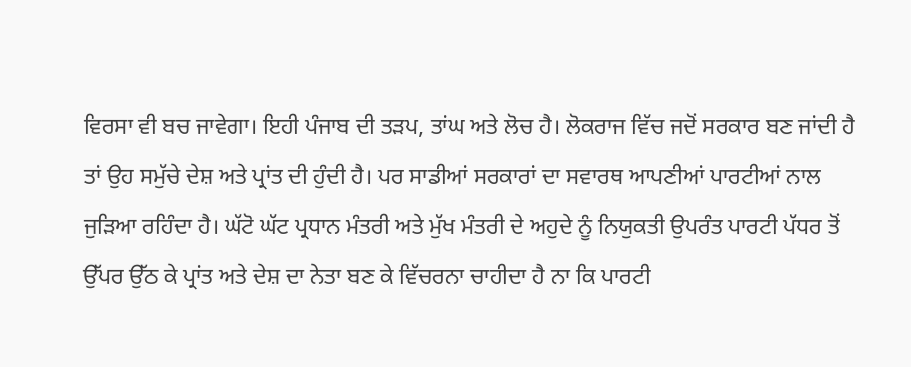ਵਿਰਸਾ ਵੀ ਬਚ ਜਾਵੇਗਾ। ਇਹੀ ਪੰਜਾਬ ਦੀ ਤੜਪ, ਤਾਂਘ ਅਤੇ ਲੋਚ ਹੈ। ਲੋਕਰਾਜ ਵਿੱਚ ਜਦੋਂ ਸਰਕਾਰ ਬਣ ਜਾਂਦੀ ਹੈ ਤਾਂ ਉਹ ਸਮੁੱਚੇ ਦੇਸ਼ ਅਤੇ ਪ੍ਰਾਂਤ ਦੀ ਹੁੰਦੀ ਹੈ। ਪਰ ਸਾਡੀਆਂ ਸਰਕਾਰਾਂ ਦਾ ਸਵਾਰਥ ਆਪਣੀਆਂ ਪਾਰਟੀਆਂ ਨਾਲ ਜੁੜਿਆ ਰਹਿੰਦਾ ਹੈ। ਘੱਟੋ ਘੱਟ ਪ੍ਰਧਾਨ ਮੰਤਰੀ ਅਤੇ ਮੁੱਖ ਮੰਤਰੀ ਦੇ ਅਹੁਦੇ ਨੂੰ ਨਿਯੁਕਤੀ ਉਪਰੰਤ ਪਾਰਟੀ ਪੱਧਰ ਤੋਂ ਉੱਪਰ ਉੱਠ ਕੇ ਪ੍ਰਾਂਤ ਅਤੇ ਦੇਸ਼ ਦਾ ਨੇਤਾ ਬਣ ਕੇ ਵਿੱਚਰਨਾ ਚਾਹੀਦਾ ਹੈ ਨਾ ਕਿ ਪਾਰਟੀ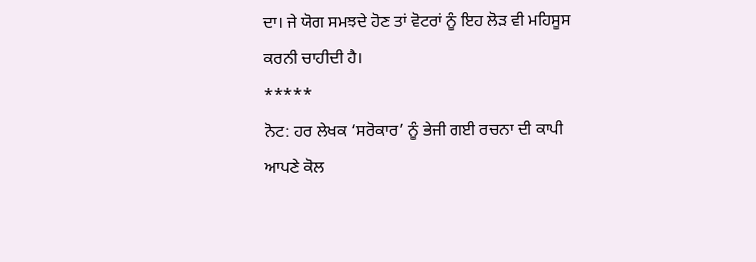ਦਾ। ਜੇ ਯੋਗ ਸਮਝਦੇ ਹੋਣ ਤਾਂ ਵੋਟਰਾਂ ਨੂੰ ਇਹ ਲੋੜ ਵੀ ਮਹਿਸੂਸ ਕਰਨੀ ਚਾਹੀਦੀ ਹੈ।
*****
ਨੋਟ: ਹਰ ਲੇਖਕ ‘ਸਰੋਕਾਰ’ ਨੂੰ ਭੇਜੀ ਗਈ ਰਚਨਾ ਦੀ ਕਾਪੀ ਆਪਣੇ ਕੋਲ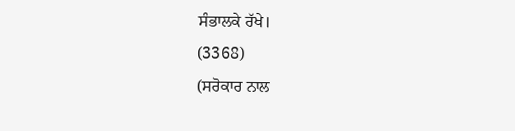ਸੰਭਾਲਕੇ ਰੱਖੇ।
(3368)
(ਸਰੋਕਾਰ ਨਾਲ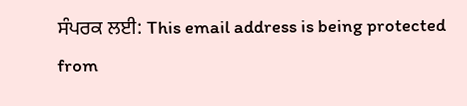ਸੰਪਰਕ ਲਈ: This email address is being protected from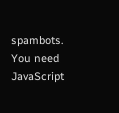spambots. You need JavaScript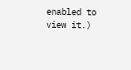enabled to view it.)